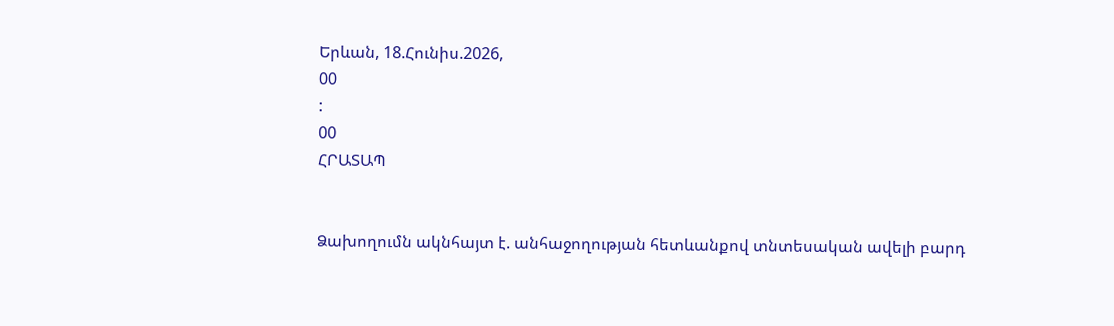Երևան, 18.Հունիս.2026,
00
:
00
ՀՐԱՏԱՊ


Ձախողումն ակնհայտ է. անհաջողության հետևանքով տնտեսական ավելի բարդ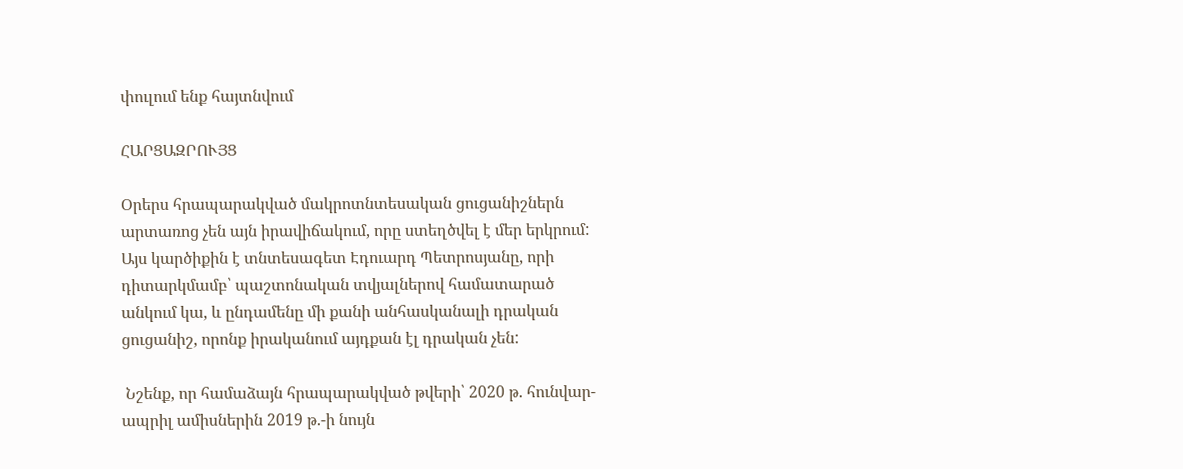փուլում ենք հայտնվում

ՀԱՐՑԱԶՐՈՒՅՑ

Օրերս հրապարակված մակրոտնտեսական ցուցանիշներն արտառոց չեն այն իրավիճակում, որը ստեղծվել է մեր երկրում: Այս կարծիքին է տնտեսագետ Էդուարդ Պետրոսյանը, որի դիտարկմամբ՝ պաշտոնական տվյալներով համատարած անկում կա, և ընդամենը մի քանի անհասկանալի դրական ցուցանիշ, որոնք իրականում այդքան էլ դրական չեն:

 Նշենք, որ համաձայն հրապարակված թվերի՝ 2020 թ. հունվար- ապրիլ ամիսներին 2019 թ.-ի նույն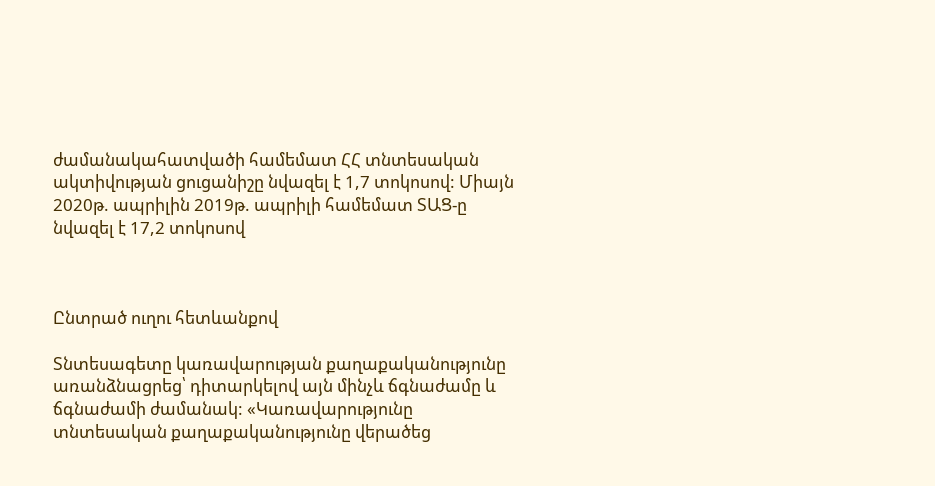ժամանակահատվածի համեմատ ՀՀ տնտեսական ակտիվության ցուցանիշը նվազել է 1,7 տոկոսով: Միայն 2020թ. ապրիլին 2019թ. ապրիլի համեմատ ՏԱՑ-ը նվազել է 17,2 տոկոսով



Ընտրած ուղու հետևանքով

Տնտեսագետը կառավարության քաղաքականությունը առանձնացրեց՝ դիտարկելով այն մինչև ճգնաժամը և ճգնաժամի ժամանակ: «Կառավարությունը տնտեսական քաղաքականությունը վերածեց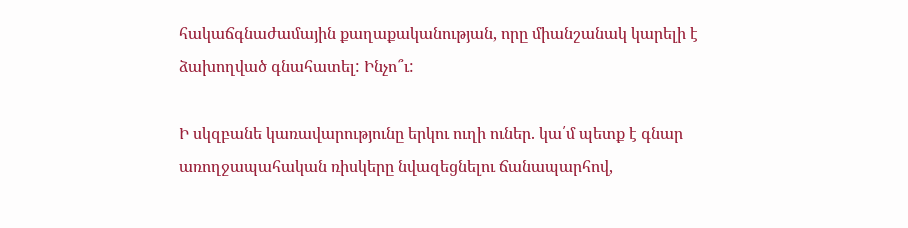հակաճգնաժամային քաղաքականության, որը միանշանակ կարելի է ձախողված գնահատել: Ինչո՞ւ:

Ի սկզբանե կառավարությունը երկու ուղի ուներ. կա՛մ պետք է գնար առողջապահական ռիսկերը նվազեցնելու ճանապարհով,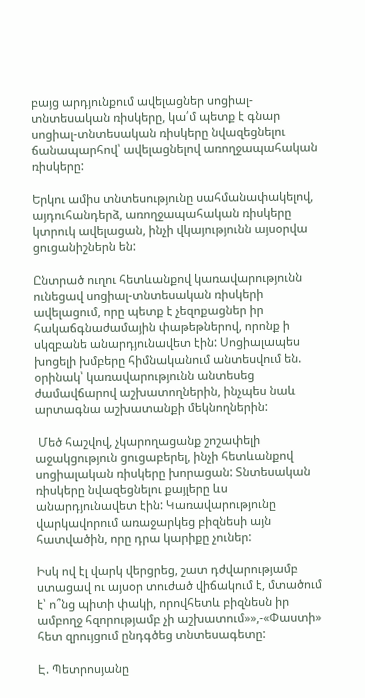բայց արդյունքում ավելացներ սոցիալ-տնտեսական ռիսկերը, կա՛մ պետք է գնար սոցիալ-տնտեսական ռիսկերը նվազեցնելու ճանապարհով՝ ավելացնելով առողջապահական ռիսկերը:

Երկու ամիս տնտեսությունը սահմանափակելով, այդուհանդերձ, առողջապահական ռիսկերը կտրուկ ավելացան, ինչի վկայությունն այսօրվա ցուցանիշներն են:

Ընտրած ուղու հետևանքով կառավարությունն ունեցավ սոցիալ-տնտեսական ռիսկերի ավելացում, որը պետք է չեզոքացներ իր հակաճգնաժամային փաթեթներով, որոնք ի սկզբանե անարդյունավետ էին: Սոցիալապես խոցելի խմբերը հիմնականում անտեսվում են. օրինակ՝ կառավարությունն անտեսեց ժամավճարով աշխատողներին, ինչպես նաև արտագնա աշխատանքի մեկնողներին:

 Մեծ հաշվով, չկարողացանք շոշափելի աջակցություն ցուցաբերել, ինչի հետևանքով սոցիալական ռիսկերը խորացան: Տնտեսական ռիսկերը նվազեցնելու քայլերը ևս անարդյունավետ էին: Կառավարությունը վարկավորում առաջարկեց բիզնեսի այն հատվածին, որը դրա կարիքը չուներ:

Իսկ ով էլ վարկ վերցրեց, շատ դժվարությամբ ստացավ ու այսօր տուժած վիճակում է, մտածում է՝ ո՞նց պիտի փակի, որովհետև բիզնեսն իր ամբողջ հզորությամբ չի աշխատում»»,-«Փաստի» հետ զրույցում ընդգծեց տնտեսագետը:

Է. Պետրոսյանը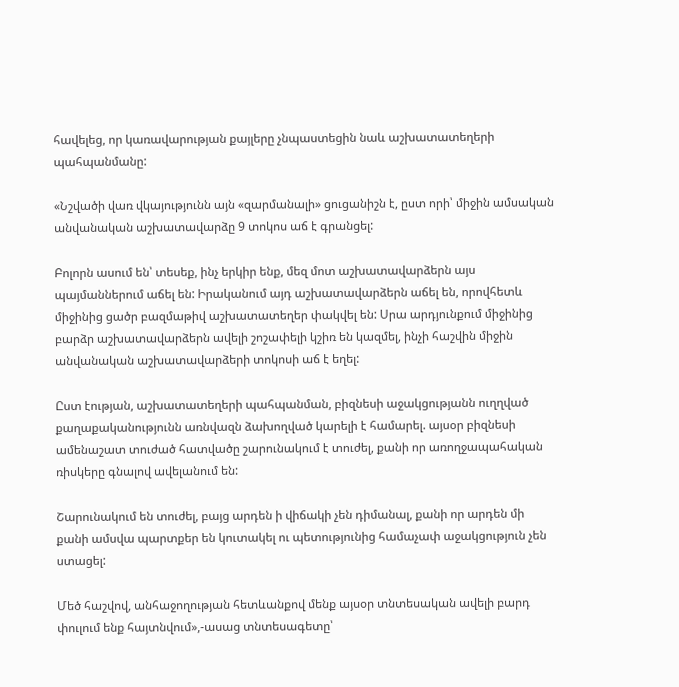հավելեց, որ կառավարության քայլերը չնպաստեցին նաև աշխատատեղերի պահպանմանը:

«Նշվածի վառ վկայությունն այն «զարմանալի» ցուցանիշն է, ըստ որի՝ միջին ամսական անվանական աշխատավարձը 9 տոկոս աճ է գրանցել:

Բոլորն ասում են՝ տեսեք, ինչ երկիր ենք, մեզ մոտ աշխատավարձերն այս պայմաններում աճել են: Իրականում այդ աշխատավարձերն աճել են, որովհետև միջինից ցածր բազմաթիվ աշխատատեղեր փակվել են: Սրա արդյունքում միջինից բարձր աշխատավարձերն ավելի շոշափելի կշիռ են կազմել, ինչի հաշվին միջին անվանական աշխատավարձերի տոկոսի աճ է եղել:

Ըստ էության, աշխատատեղերի պահպանման, բիզնեսի աջակցությանն ուղղված քաղաքականությունն առնվազն ձախողված կարելի է համարել. այսօր բիզնեսի ամենաշատ տուժած հատվածը շարունակում է տուժել, քանի որ առողջապահական ռիսկերը գնալով ավելանում են:

Շարունակում են տուժել, բայց արդեն ի վիճակի չեն դիմանալ, քանի որ արդեն մի քանի ամսվա պարտքեր են կուտակել ու պետությունից համաչափ աջակցություն չեն ստացել:

Մեծ հաշվով, անհաջողության հետևանքով մենք այսօր տնտեսական ավելի բարդ փուլում ենք հայտնվում»,-ասաց տնտեսագետը՝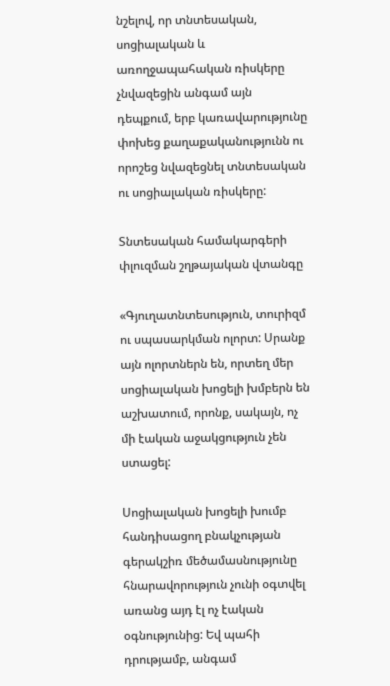նշելով, որ տնտեսական, սոցիալական և առողջապահական ռիսկերը չնվազեցին անգամ այն դեպքում, երբ կառավարությունը փոխեց քաղաքականությունն ու որոշեց նվազեցնել տնտեսական ու սոցիալական ռիսկերը:

Տնտեսական համակարգերի փլուզման շղթայական վտանգը

«Գյուղատնտեսություն, տուրիզմ ու սպասարկման ոլորտ: Սրանք այն ոլորտներն են, որտեղ մեր սոցիալական խոցելի խմբերն են աշխատում, որոնք, սակայն, ոչ մի էական աջակցություն չեն ստացել:

Սոցիալական խոցելի խումբ հանդիսացող բնակչության գերակշիռ մեծամասնությունը հնարավորություն չունի օգտվել առանց այդ էլ ոչ էական օգնությունից: Եվ պահի դրությամբ, անգամ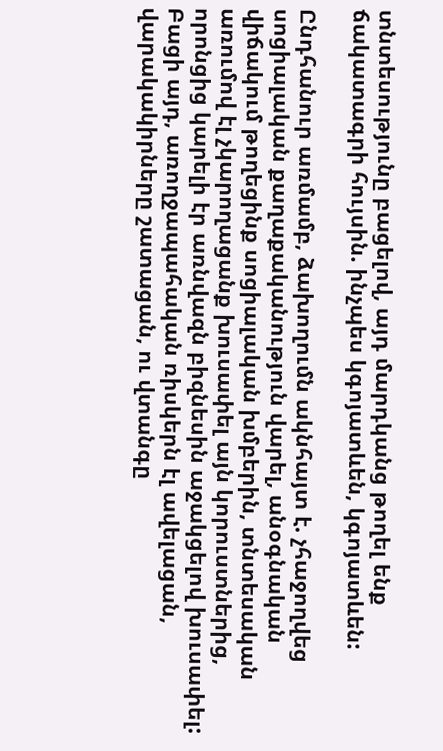տնտեսությունը բացելով, այդ մարդկանց թողել ենք ճակատագրի հույսին. ինչպես կգոյատևեն, կգոյատևեն:

Ընդհանուր առմամբ, ձախողումն ակնհայտ է. չհաջողվեց սոցիալական քաղաքականություն վարել, անօգնական վիճակում թողեցինք սոցիալական խմբերին, տնտեսական առումով էլ չկարողացանք խուսափել այն կորուստներից, որոնցից կարելի էր առնվազն բիզնեսին աջակցելով խուսափել: Բացի այդ, առողջապահական ռիսկերն էլ ավելացան, վարակակիրները շատացան, ու վտանգը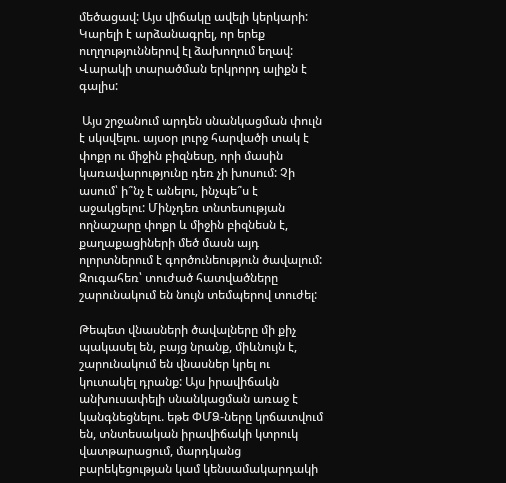մեծացավ: Այս վիճակը ավելի կերկարի: Կարելի է արձանագրել, որ երեք ուղղություններով էլ ձախողում եղավ: Վարակի տարածման երկրորդ ալիքն է գալիս:

 Այս շրջանում արդեն սնանկացման փուլն է սկսվելու. այսօր լուրջ հարվածի տակ է փոքր ու միջին բիզնեսը, որի մասին կառավարությունը դեռ չի խոսում: Չի ասում՝ ի՞նչ է անելու, ինչպե՞ս է աջակցելու: Մինչդեռ տնտեսության ողնաշարը փոքր և միջին բիզնեսն է, քաղաքացիների մեծ մասն այդ ոլորտներում է գործունեություն ծավալում: Զուգահեռ՝ տուժած հատվածները շարունակում են նույն տեմպերով տուժել:

Թեպետ վնասների ծավալները մի քիչ պակասել են, բայց նրանք, միևնույն է, շարունակում են վնասներ կրել ու կուտակել դրանք: Այս իրավիճակն անխուսափելի սնանկացման առաջ է կանգնեցնելու. եթե ՓՄՁ-ները կրճատվում են, տնտեսական իրավիճակի կտրուկ վատթարացում, մարդկանց բարեկեցության կամ կենսամակարդակի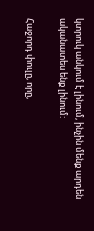կտրուկ անկում է լինում, ինչին մենք արդեն ականատես ենք լինում:

Հաջորդ փուլը, որը,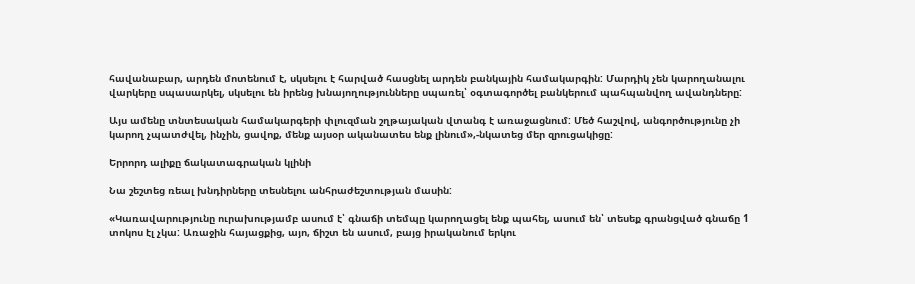հավանաբար, արդեն մոտենում է, սկսելու է հարված հասցնել արդեն բանկային համակարգին: Մարդիկ չեն կարողանալու վարկերը սպասարկել, սկսելու են իրենց խնայողությունները սպառել՝ օգտագործել բանկերում պահպանվող ավանդները:

Այս ամենը տնտեսական համակարգերի փլուզման շղթայական վտանգ է առաջացնում: Մեծ հաշվով, անգործությունը չի կարող չպատժվել, ինչին, ցավոք, մենք այսօր ականատես ենք լինում»,-նկատեց մեր զրուցակիցը:

Երրորդ ալիքը ճակատագրական կլինի

Նա շեշտեց ռեալ խնդիրները տեսնելու անհրաժեշտության մասին:

«Կառավարությունը ուրախությամբ ասում է՝ գնաճի տեմպը կարողացել ենք պահել, ասում են՝ տեսեք գրանցված գնաճը 1 տոկոս էլ չկա: Առաջին հայացքից, այո, ճիշտ են ասում, բայց իրականում երկու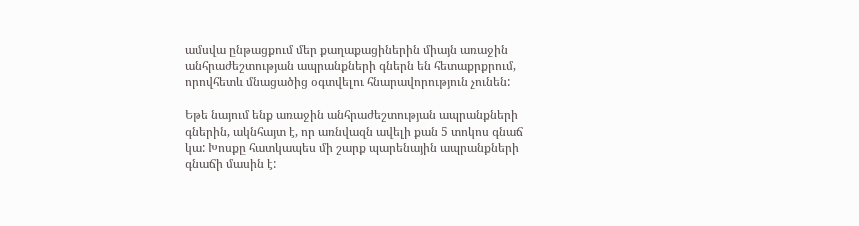ամսվա ընթացքում մեր քաղաքացիներին միայն առաջին անհրաժեշտության ապրանքների գներն են հետաքրքրում, որովհետև մնացածից օգտվելու հնարավորություն չունեն:

Եթե նայում ենք առաջին անհրաժեշտության ապրանքների գներին, ակնհայտ է, որ առնվազն ավելի քան 5 տոկոս գնաճ կա: Խոսքը հատկապես մի շարք պարենային ապրանքների գնաճի մասին է: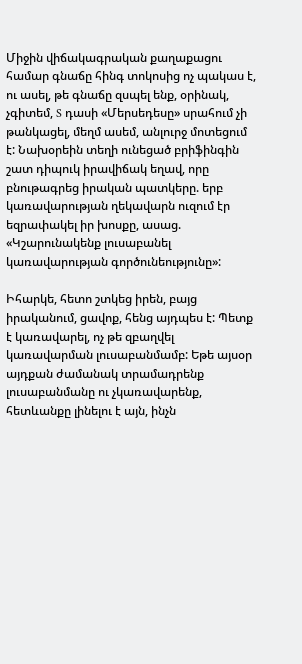Միջին վիճակագրական քաղաքացու համար գնաճը հինգ տոկոսից ոչ պակաս է, ու ասել, թե գնաճը զսպել ենք, օրինակ, չգիտեմ, S դասի «Մերսեդեսը» սրահում չի թանկացել, մեղմ ասեմ, անլուրջ մոտեցում է: Նախօրեին տեղի ունեցած բրիֆինգին շատ դիպուկ իրավիճակ եղավ, որը բնութագրեց իրական պատկերը. երբ կառավարության ղեկավարն ուզում էր եզրափակել իր խոսքը, ասաց. «Կշարունակենք լուսաբանել կառավարության գործունեությունը»:

Իհարկե, հետո շտկեց իրեն, բայց իրականում, ցավոք, հենց այդպես է: Պետք է կառավարել, ոչ թե զբաղվել կառավարման լուսաբանմամբ: Եթե այսօր այդքան ժամանակ տրամադրենք լուսաբանմանը ու չկառավարենք, հետևանքը լինելու է այն, ինչն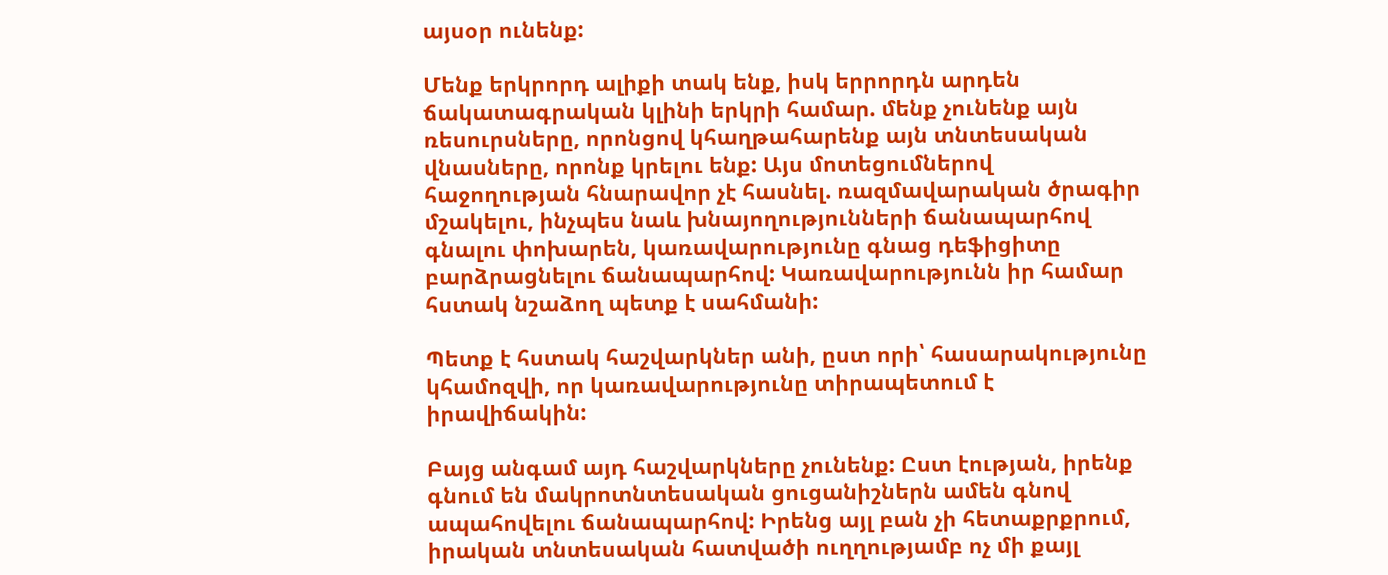այսօր ունենք:

Մենք երկրորդ ալիքի տակ ենք, իսկ երրորդն արդեն ճակատագրական կլինի երկրի համար. մենք չունենք այն ռեսուրսները, որոնցով կհաղթահարենք այն տնտեսական վնասները, որոնք կրելու ենք: Այս մոտեցումներով հաջողության հնարավոր չէ հասնել. ռազմավարական ծրագիր մշակելու, ինչպես նաև խնայողությունների ճանապարհով գնալու փոխարեն, կառավարությունը գնաց դեֆիցիտը բարձրացնելու ճանապարհով: Կառավարությունն իր համար հստակ նշաձող պետք է սահմանի:

Պետք է հստակ հաշվարկներ անի, ըստ որի՝ հասարակությունը կհամոզվի, որ կառավարությունը տիրապետում է իրավիճակին:

Բայց անգամ այդ հաշվարկները չունենք: Ըստ էության, իրենք գնում են մակրոտնտեսական ցուցանիշներն ամեն գնով ապահովելու ճանապարհով: Իրենց այլ բան չի հետաքրքրում, իրական տնտեսական հատվածի ուղղությամբ ոչ մի քայլ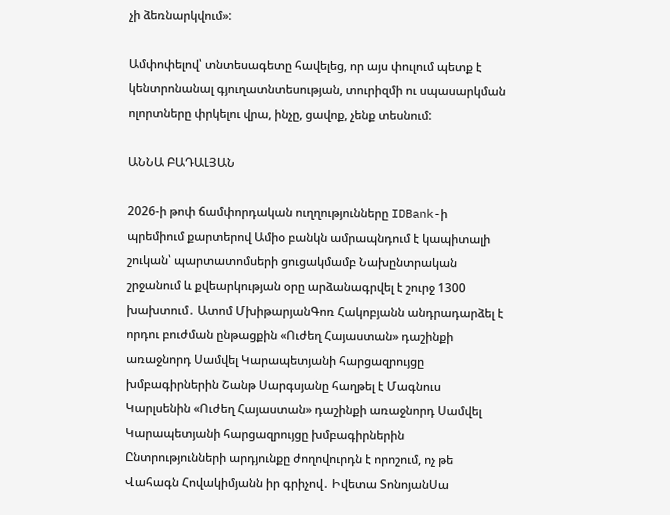չի ձեռնարկվում»:

Ամփոփելով՝ տնտեսագետը հավելեց, որ այս փուլում պետք է կենտրոնանալ գյուղատնտեսության, տուրիզմի ու սպասարկման ոլորտները փրկելու վրա, ինչը, ցավոք, չենք տեսնում:

ԱՆՆԱ ԲԱԴԱԼՅԱՆ

2026-ի թոփ ճամփորդական ուղղությունները IDBank-ի պրեմիում քարտերով Ամիօ բանկն ամրապնդում է կապիտալի շուկան՝ պարտատոմսերի ցուցակմամբ Նախընտրական շրջանում և քվեարկության օրը արձանագրվել է շուրջ 1300 խախտում․ Ատոմ ՄխիթարյանԳոռ Հակոբյանն անդրադարձել է որդու բուժման ընթացքին «Ուժեղ Հայաստան» դաշինքի առաջնորդ Սամվել Կարապետյանի հարցազրույցը խմբագիրներին Շանթ Սարգսյանը հաղթել է Մագնուս Կարլսենին «Ուժեղ Հայաստան» դաշինքի առաջնորդ Սամվել Կարապետյանի հարցազրույցը խմբագիրներին Ընտրությունների արդյունքը ժողովուրդն է որոշում, ոչ թե Վահագն Հովակիմյանն իր գրիչով․ Իվետա ՏոնոյանՍա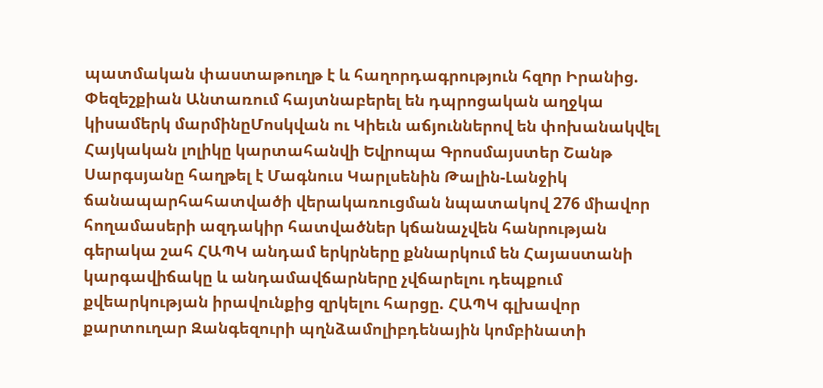պատմական փաստաթուղթ է և հաղորդագրություն հզnր Իրանից. Փեզեշքիան Անտառում հայտնաբերել են դպրոցական աղջկա կիսամերկ մարմինըՄոսկվան ու Կիեւն աճյուններով են փոխանակվել Հայկական լոլիկը կարտահանվի Եվրոպա Գրոսմայստեր Շանթ Սարգսյանը հաղթել է Մագնուս Կարլսենին Թալին-Լանջիկ ճանապարհահատվածի վերակառուցման նպատակով 276 միավոր հողամասերի ազդակիր հատվածներ կճանաչվեն հանրության գերակա շահ ՀԱՊԿ անդամ երկրները քննարկում են Հայաստանի կարգավիճակը և անդամավճարները չվճարելու դեպքում քվեարկության իրավունքից զրկելու հարցը. ՀԱՊԿ գլխավոր քարտուղար Զանգեզուրի պղնձամոլիբդենային կոմբինատի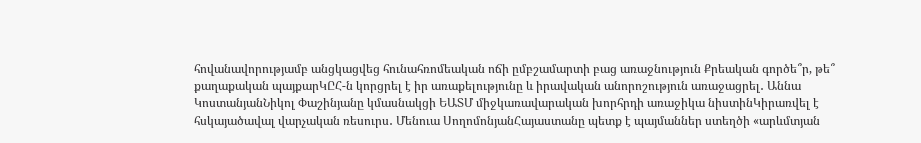հովանավորությամբ անցկացվեց հունահռոմեական ոճի ըմբշամարտի բաց առաջնություն Քրեական գործե՞ր, թե՞ քաղաքական պայքարԿԸՀ-ն կորցրել է իր առաքելությունը և իրավական անորոշություն առաջացրել․ Աննա ԿոստանյանՆիկոլ Փաշինյանը կմասնակցի ԵԱՏՄ միջկառավարական խորհրդի առաջիկա նիստինԿիրառվել է հսկայածավալ վարչական ռեսուրս․ Մենուա ՍողոմոնյանՀայաստանը պետք է պայմաններ ստեղծի «արևմտյան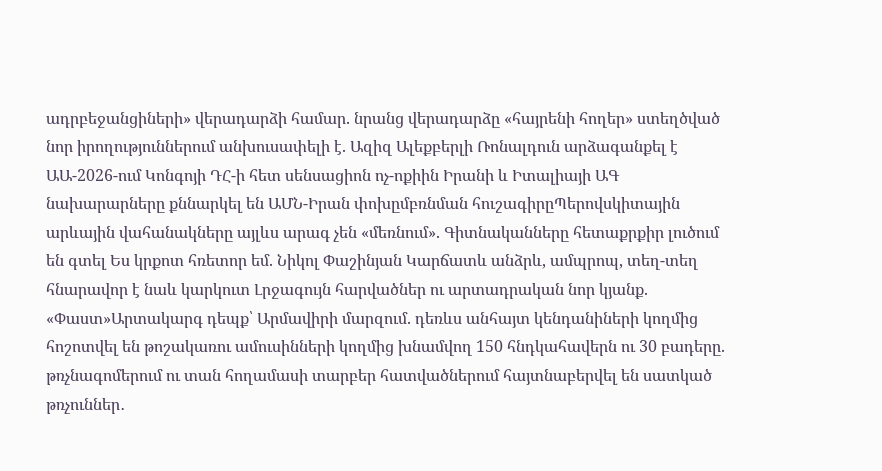ադրբեջանցիների» վերադարձի համար. նրանց վերադարձը «հայրենի հողեր» ստեղծված նոր իրողություններում անխուսափելի է. Ազիզ Ալեքբերլի Ռոնալդուն արձագանքել է ԱԱ-2026-ում Կոնգոյի ԴՀ-ի հետ սենսացիոն ոչ-ոքիին Իրանի և Իտալիայի ԱԳ նախարարները քննարկել են ԱՄՆ-Իրան փոխըմբռնման հուշագիրըՊերովսկիտային արևային վահանակները այլևս արագ չեն «մեռնում». Գիտնականները հետաքրքիր լուծում են գտել Ես կրքոտ հռետոր եմ. Նիկոլ Փաշինյան Կարճատև անձրև, ամպրոպ, տեղ-տեղ հնարավոր է նաև կարկուտ Լրջագույն հարվածներ ու արտադրական նոր կյանք. «Փաստ»Արտակարգ դեպք՝ Արմավիրի մարզում. դեռևս անհայտ կենդանիների կողմից հոշոտվել են թոշակառու ամուսինների կողմից խնամվող 150 հնդկահավերն ու 30 բադերը. թռչնագոմերում ու տան հողամասի տարբեր հատվածներում հայտնաբերվել են սատկած թռչուններ․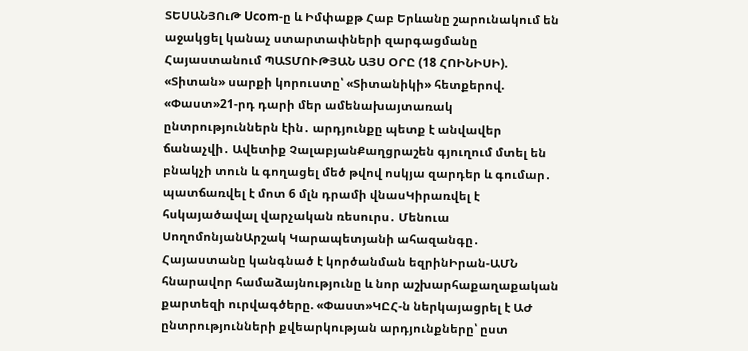ՏԵՍԱՆՅՈւԹ Ucom-ը և Իմփաքթ Հաբ Երևանը շարունակում են աջակցել կանաչ ստարտափների զարգացմանը Հայաստանում ՊԱՏՄՈՒԹՅԱՆ ԱՅՍ ՕՐԸ (18 ՀՈԻՆԻՍԻ). «Տիտան» սարքի կորուստը՝ «Տիտանիկի» հետքերով. «Փաստ»21-րդ դարի մեր ամենախայտառակ ընտրություններն էին․ արդյունքը պետք է անվավեր ճանաչվի․ Ավետիք ՉալաբյանՔաղցրաշեն գյուղում մտել են բնակչի տուն և գողացել մեծ թվով ոսկյա զարդեր և գումար․ պատճառվել է մոտ 6 մլն դրամի վնասԿիրառվել է հսկայածավալ վարչական ռեսուրս․ Մենուա ՍողոմոնյանԱրշակ Կարապետյանի ահազանգը․ Հայաստանը կանգնած է կործանման եզրինԻրան-ԱՄՆ հնարավոր համաձայնությունը և նոր աշխարհաքաղաքական քարտեզի ուրվագծերը. «Փաստ»ԿԸՀ-ն ներկայացրել է ԱԺ ընտրությունների քվեարկության արդյունքները՝ ըստ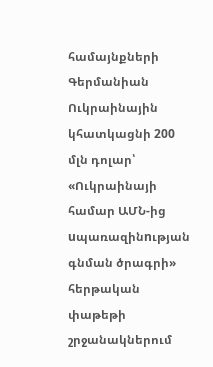համայնքների Գերմանիան Ուկրաինային կհատկացնի 200 մլն դոլար՝ «Ուկրաինայի համար ԱՄՆ-ից uպառազինnւթյան գնման ծրագրի» հերթական փաթեթի շրջանակներում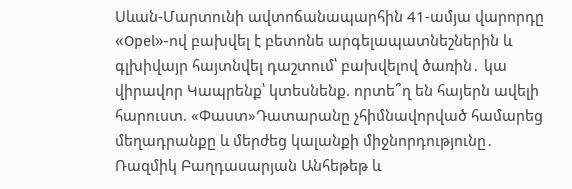Սևան-Մարտունի ավտոճանապարհին 41-ամյա վարորդը «Opel»-ով բախվել է բետոնե արգելապատնեշներին և գլխիվայր հայտնվել դաշտում՝ բախվելով ծառին․ կա վիրավոր Կապրենք՝ կտեսնենք. որտե՞ղ են հայերն ավելի հարուստ. «Փաստ»Դատարանը չհիմնավորված համարեց մեղադրանքը և մերժեց կալանքի միջնորդությունը․ Ռազմիկ Բաղդասարյան Անհեթեթ և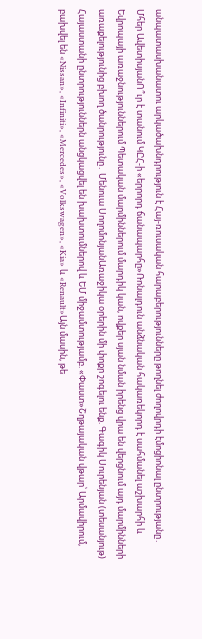անպատասխանատու արկածախնդրություն է Հայ-ռուսական հարաբերությունները թողնել ժողովրդի էմոցիոնալ ընտրությանը․ Մհեր ԱվետիսյանՈ՞ւր է տանում ԿԸՀ-ի «երրորդ ճանապարհը»Ռոնալդուն անձնական հակառեկորդ է սահմանել աշխարհի և Եվրոպայի առաջնություններում Պետական մարմիններում մարդիկ կան, ովքեր սյան նման իրենց վրա են վերցնում այդ մարմինների առաքելությունից բխող ծանրությունը․ Մենուա ՍողոմոնյանԱռաջիկա օրերին մի փոքր շոգելու ենք. Գագիկ Սուրենյան (տեսանյութ) Հայաստանի ընտրություններն անցկացվել են խախտումներով և ԵՄ միջամտությամբ. «Փաստ»Շղթայական վթար՝ Արմավիրում, բախվել են «Nissan», «Infiniti», «Mercedes», «Volkswagen», «Kia» և «Renault»Այն մասին, թե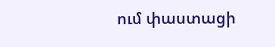ում փաստացի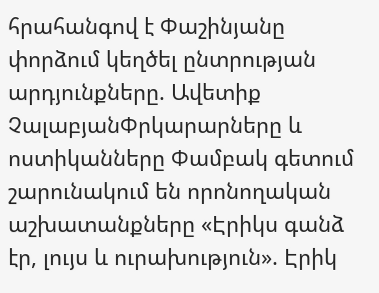հրահանգով է Փաշինյանը փորձում կեղծել ընտրության արդյունքները. Ավետիք ՉալաբյանՓրկարարները և ոստիկանները Փամբակ գետում շարունակում են որոնողական աշխատանքները «Էրիկս գանձ էր, լույս և ուրախություն». Էրիկ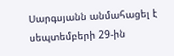Սարգսյանն անմահացել է սեպտեմբերի 29-ին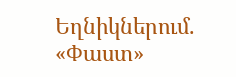Եղնիկներում. «Փաստ»